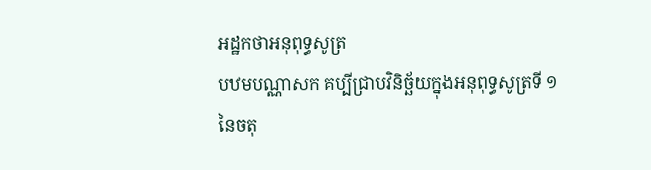អដ្ឋកថាអនុពុទ្ធសូត្រ
បឋមបណ្ណាសក គប្បីជ្រាបវិនិច្ឆ័យក្នុងអនុពុទ្ធសូត្រទី ១ នៃចតុ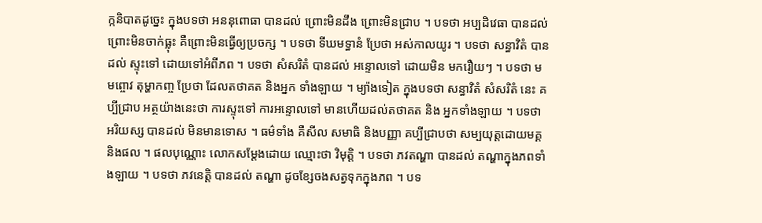ក្កនិបាតដូច្នេះ ក្នុងបទថា អននុពោធា បានដល់ ព្រោះមិនដឹង ព្រោះមិនជ្រាប ។ បទថា អប្បដិវេធា បានដល់ ព្រោះមិនចាក់ធ្លុះ គឺព្រោះមិនធ្វើឲ្យប្រចក្ស ។ បទថា ទីឃមទ្ធានំ ប្រែថា អស់កាលយូរ ។ បទថា សន្ធាវិតំ បានដល់ ស្ទុះទៅ ដោយទៅអំពីភព ។ បទថា សំសរិតំ បានដល់ អន្ទោលទៅ ដោយមិន មករឿយៗ ។ បទថា មមព្ចោវ តុម្ហាកញ្ច ប្រែថា ដែលតថាគត និងអ្នក ទាំងឡាយ ។ ម្យ៉ាងទៀត ក្នុងបទថា សន្ធាវិតំ សំសរិតំ នេះ គប្បីជ្រាប អត្ថយ៉ាងនេះថា ការស្ទុះទៅ ការអន្ទោលទៅ មានហើយដល់តថាគត និង អ្នកទាំងឡាយ ។ បទថា អរិយស្ស បានដល់ មិនមានទោស ។ ធម៌ទាំង គឺសីល សមាធិ និងបញ្ញា គប្បីជ្រាបថា សម្បយុត្តដោយមគ្គនិងផល ។ ផលបុណ្ណោះ លោកសម្តែងដោយ ឈ្មោះថា វិមុត្តិ ។ បទថា ភវតណ្ហា បានដល់ តណ្ហាក្នុងភពទាំងឡាយ ។ បទថា ភវនេត្តិ បានដល់ តណ្ហា ដូចខ្សែចងសត្វទុកក្នុងភព ។ បទ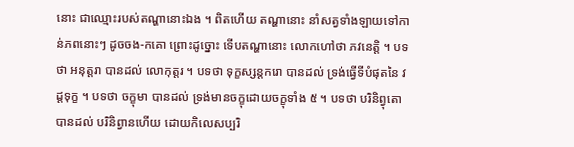នោះ ជាឈ្មោះរបស់តណ្ហានោះឯង ។ ពិតហើយ តណ្ហានោះ នាំសត្វទាំងឡាយទៅកាន់ភពនោះៗ ដូចចង-កគោ ព្រោះដូច្នោះ ទើបតណ្ហានោះ លោកហៅថា ភវនេត្តិ ។ បទថា អនុត្តរា បានដល់ លោកុត្តរ ។ បទថា ទុក្ខស្សន្តករោ បានដល់ ទ្រង់ធ្វើទីបំផុតនៃ វដ្តទុក្ខ ។ បទថា ចក្ខុមា បានដល់ ទ្រង់មានចក្ខុដោយចក្ខុទាំង ៥ ។ បទថា បរិនិព្វុតោ បានដល់ បរិនិព្វានហើយ ដោយកិលេសប្បរិ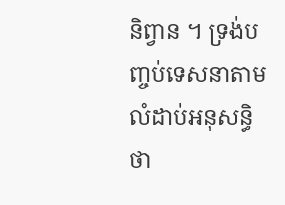និព្វាន ។ ទ្រង់បញ្ចប់ទេសនាតាមលំដាប់អនុសន្ធិថា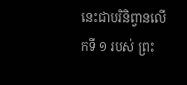នេះជាបរិនិព្វានលើកទី ១ របស់ ព្រះ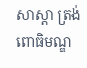សាស្តា ត្រង់ពោធិមណ្ឌ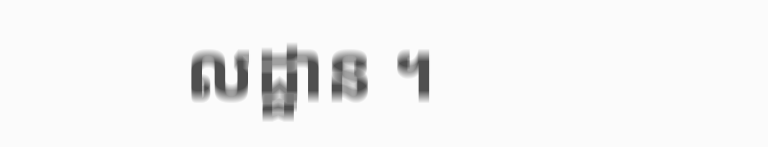លដ្ឋាន ។